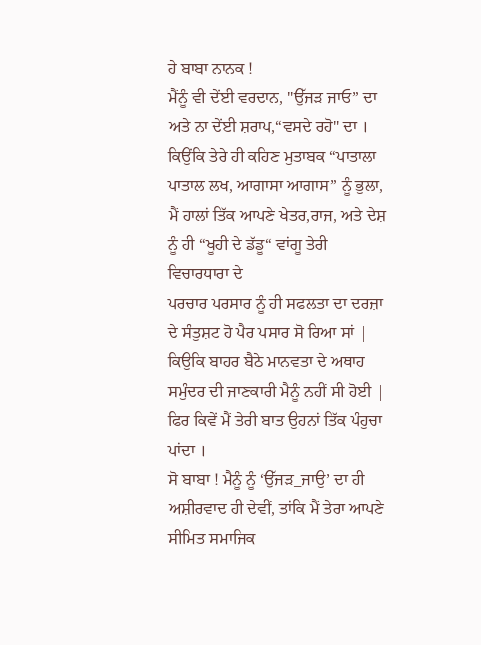ਹੇ ਬਾਬਾ ਨਾਨਕ !
ਮੈਂਨੂੰ ਵੀ ਦੇਂਈ ਵਰਦਾਨ, "ਉੱਜੜ ਜਾਓ” ਦਾ ਅਤੇ ਨਾ ਦੇਂਈ ਸ਼ਰਾਪ,“ਵਸਦੇ ਰਹੋ" ਦਾ ।
ਕਿਉਂਕਿ ਤੇਰੇ ਹੀ ਕਹਿਣ ਮੁਤਾਬਕ “ਪਾਤਾਲਾ ਪਾਤਾਲ ਲਖ, ਆਗਾਸਾ ਆਗਾਸ” ਨੂੰ ਭੁਲਾ, ਮੈਂ ਹਾਲਾਂ ਤਿੱਕ ਆਪਣੇ ਖੇਤਰ,ਰਾਜ, ਅਤੇ ਦੇਸ਼ ਨੂੰ ਹੀ “ਖੂਹੀ ਦੇ ਡੱਡੂ“ ਵਾਂਗੂ ਤੇਰੀ ਵਿਚਾਰਧਾਰਾ ਦੇ
ਪਰਚਾਰ ਪਰਸਾਰ ਨੂੰ ਹੀ ਸਫਲਤਾ ਦਾ ਦਰਜ਼ਾ ਦੇ ਸੰਤੁਸ਼ਟ ਹੋ ਪੈਰ ਪਸਾਰ ਸੋ ਰਿਆ ਸਾਂ | ਕਿਉਕਿ ਬਾਹਰ ਬੈਠੇ ਮਾਨਵਤਾ ਦੇ ਅਥਾਹ ਸਮੁੰਦਰ ਦੀ ਜਾਣਕਾਰੀ ਮੈਨੂੰ ਨਹੀਂ ਸੀ ਹੋਈ | ਫਿਰ ਕਿਵੇਂ ਮੈਂ ਤੇਰੀ ਬਾਤ ਉਹਨਾਂ ਤਿੱਕ ਪੰਹੁਚਾ ਪਾਂਦਾ ।
ਸੋ ਬਾਬਾ ! ਮੈਨੂੰ ਨੂੰ ‘ਉੱਜੜ_ਜਾਉ’ ਦਾ ਹੀ ਅਸ਼ੀਰਵਾਦ ਹੀ ਦੇਵੀਂ, ਤਾਂਕਿ ਮੈਂ ਤੇਰਾ ਆਪਣੇ ਸੀਮਿਤ ਸਮਾਜਿਕ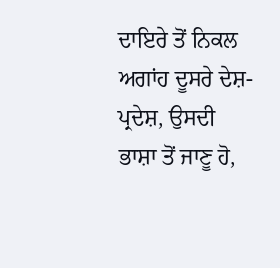ਦਾਇਰੇ ਤੋਂ ਨਿਕਲ ਅਗਾਂਹ ਦੂਸਰੇ ਦੇਸ਼-ਪ੍ਰਦੇਸ਼, ਉਸਦੀ ਭਾਸ਼ਾ ਤੋਂ ਜਾਣੂ ਹੋ,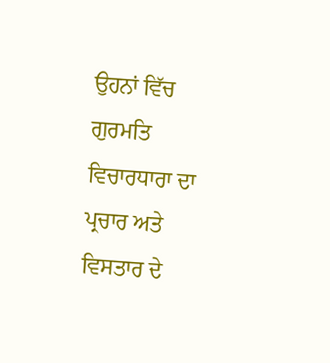ਉਹਨਾਂ ਵਿੱਚ ਗੁਰਮਤਿ ਵਿਚਾਰਧਾਰਾ ਦਾ ਪ੍ਰਚਾਰ ਅਤੇ ਵਿਸਤਾਰ ਦੇ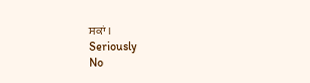ਸਕਾਂ ।
Seriously
No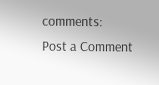comments:
Post a Comment